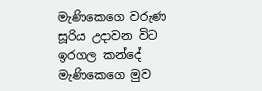මැණිකෙගෙ වරුණ
සූරිය උදාවන විට ඉරගල කන්දේ
මැණිකෙගෙ මුව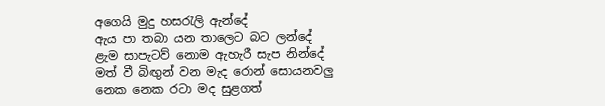අගෙයි මුදු හසරැලි ඇන්දේ
ඇය පා තබා යන තාලෙට බට ලන්දේ
ළැම සාපැටව් නොම ඇහැරී සැප නින්දේ
මත් වී බිඟුන් වන මැද රොන් සොයනවලු
නෙක නෙක රටා මද සුළගත්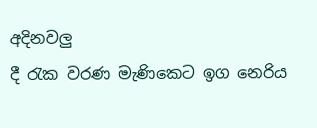අදිනවලු
දී රැක වරණ මැණිකෙට ඉග නෙරිය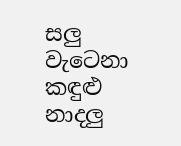සලු
වැටෙනා කඳුළු නාදලු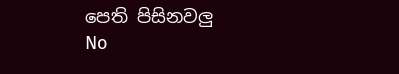පෙති පිසිනවලු
No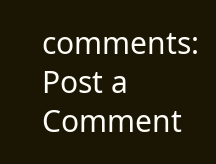comments:
Post a Comment